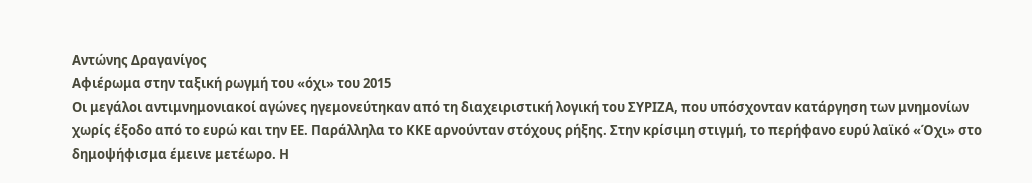Αντώνης Δραγανίγος
Αφιέρωμα στην ταξική ρωγμή του «όχι» του 2015
Οι μεγάλοι αντιμνημονιακοί αγώνες ηγεμονεύτηκαν από τη διαχειριστική λογική του ΣΥΡΙΖΑ, που υπόσχονταν κατάργηση των μνημονίων χωρίς έξοδο από το ευρώ και την ΕΕ. Παράλληλα το ΚΚΕ αρνούνταν στόχους ρήξης. Στην κρίσιμη στιγμή, το περήφανο ευρύ λαϊκό «Όχι» στο δημοψήφισμα έμεινε μετέωρο. Η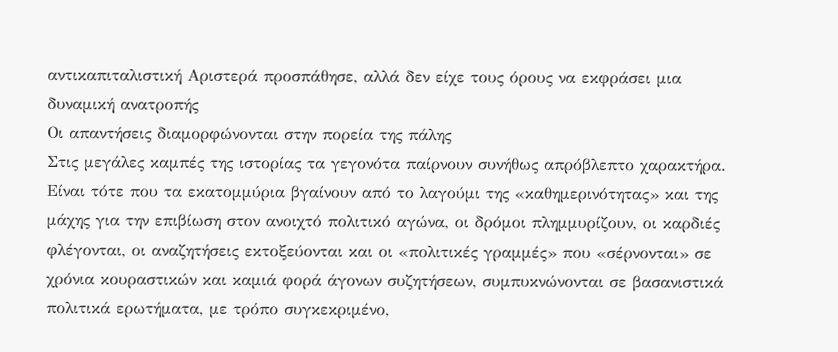αντικαπιταλιστική Αριστερά προσπάθησε, αλλά δεν είχε τους όρους να εκφράσει μια δυναμική ανατροπής
Οι απαντήσεις διαμορφώνονται στην πορεία της πάλης
Στις μεγάλες καμπές της ιστορίας τα γεγονότα παίρνουν συνήθως απρόβλεπτο χαρακτήρα. Είναι τότε που τα εκατομμύρια βγαίνουν από το λαγούμι της «καθημερινότητας» και της μάχης για την επιβίωση στον ανοιχτό πολιτικό αγώνα, οι δρόμοι πλημμυρίζουν, οι καρδιές φλέγονται, οι αναζητήσεις εκτοξεύονται και οι «πολιτικές γραμμές» που «σέρνονται» σε χρόνια κουραστικών και καμιά φορά άγονων συζητήσεων, συμπυκνώνονται σε βασανιστικά πολιτικά ερωτήματα, με τρόπο συγκεκριμένο,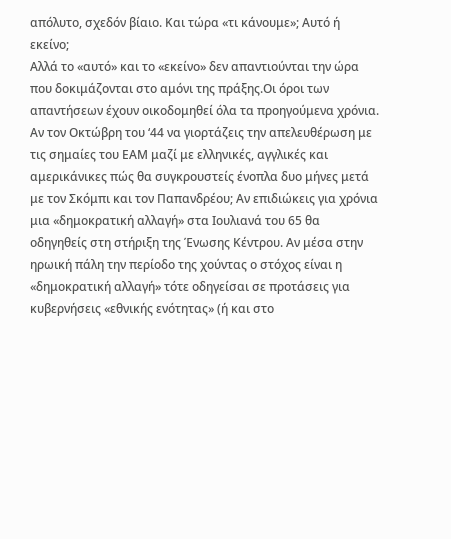απόλυτο, σχεδόν βίαιο. Και τώρα «τι κάνουμε»; Αυτό ή εκείνο;
Αλλά το «αυτό» και το «εκείνο» δεν απαντιούνται την ώρα που δοκιμάζονται στο αμόνι της πράξης.Οι όροι των απαντήσεων έχουν οικοδομηθεί όλα τα προηγούμενα χρόνια.
Αν τον Οκτώβρη του ‘44 να γιορτάζεις την απελευθέρωση με τις σημαίες του ΕΑΜ μαζί με ελληνικές, αγγλικές και αμερικάνικες πώς θα συγκρουστείς ένοπλα δυο μήνες μετά με τον Σκόμπι και τον Παπανδρέου; Αν επιδιώκεις για χρόνια μια «δημοκρατική αλλαγή» στα Ιουλιανά του 65 θα οδηγηθείς στη στήριξη της Ένωσης Κέντρου. Αν μέσα στην ηρωική πάλη την περίοδο της χούντας ο στόχος είναι η «δημοκρατική αλλαγή» τότε οδηγείσαι σε προτάσεις για κυβερνήσεις «εθνικής ενότητας» (ή και στο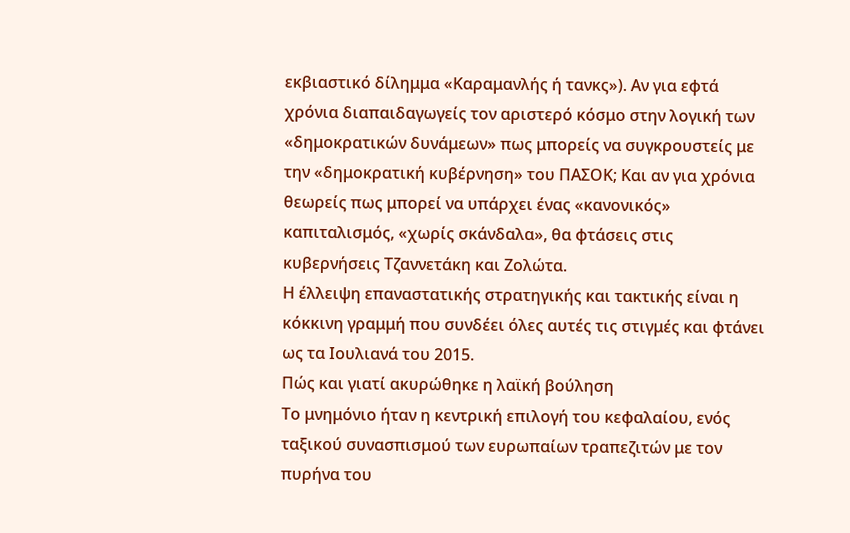εκβιαστικό δίλημμα «Καραμανλής ή τανκς»). Αν για εφτά χρόνια διαπαιδαγωγείς τον αριστερό κόσμο στην λογική των «δημοκρατικών δυνάμεων» πως μπορείς να συγκρουστείς με την «δημοκρατική κυβέρνηση» του ΠΑΣΟΚ; Και αν για χρόνια θεωρείς πως μπορεί να υπάρχει ένας «κανονικός» καπιταλισμός, «χωρίς σκάνδαλα», θα φτάσεις στις κυβερνήσεις Τζαννετάκη και Ζολώτα.
Η έλλειψη επαναστατικής στρατηγικής και τακτικής είναι η κόκκινη γραμμή που συνδέει όλες αυτές τις στιγμές και φτάνει ως τα Ιουλιανά του 2015.
Πώς και γιατί ακυρώθηκε η λαϊκή βούληση
Το μνημόνιο ήταν η κεντρική επιλογή του κεφαλαίου, ενός ταξικού συνασπισμού των ευρωπαίων τραπεζιτών με τον πυρήνα του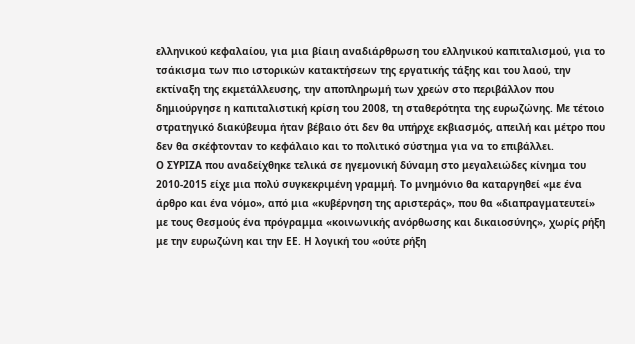ελληνικού κεφαλαίου, για μια βίαιη αναδιάρθρωση του ελληνικού καπιταλισμού, για το τσάκισμα των πιο ιστορικών κατακτήσεων της εργατικής τάξης και του λαού, την εκτίναξη της εκμετάλλευσης, την αποπληρωμή των χρεών στο περιβάλλον που δημιούργησε η καπιταλιστική κρίση του 2008, τη σταθερότητα της ευρωζώνης. Με τέτοιο στρατηγικό διακύβευμα ήταν βέβαιο ότι δεν θα υπήρχε εκβιασμός, απειλή και μέτρο που δεν θα σκέφτονταν το κεφάλαιο και το πολιτικό σύστημα για να το επιβάλλει.
Ο ΣΥΡΙΖΑ που αναδείχθηκε τελικά σε ηγεμονική δύναμη στο μεγαλειώδες κίνημα του 2010-2015 είχε μια πολύ συγκεκριμένη γραμμή. Το μνημόνιο θα καταργηθεί «με ένα άρθρο και ένα νόμο», από μια «κυβέρνηση της αριστεράς», που θα «διαπραγματευτεί» με τους Θεσμούς ένα πρόγραμμα «κοινωνικής ανόρθωσης και δικαιοσύνης», χωρίς ρήξη με την ευρωζώνη και την ΕΕ. Η λογική του «ούτε ρήξη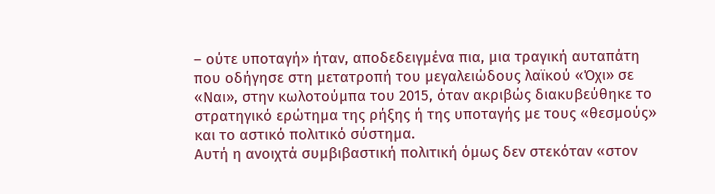– ούτε υποταγή» ήταν, αποδεδειγμένα πια, μια τραγική αυταπάτη που οδήγησε στη μετατροπή του μεγαλειώδους λαϊκού «Όχι» σε «Ναι», στην κωλοτούμπα του 2015, όταν ακριβώς διακυβεύθηκε το στρατηγικό ερώτημα της ρήξης ή της υποταγής με τους «θεσμούς» και το αστικό πολιτικό σύστημα.
Αυτή η ανοιχτά συμβιβαστική πολιτική όμως δεν στεκόταν «στον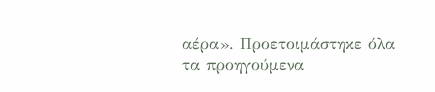αέρα». Προετοιμάστηκε όλα τα προηγούμενα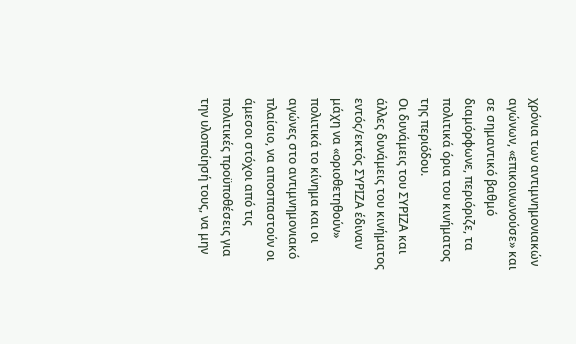χρόνια των αντιμνημονιακών αγώνων, «επικοινωνούσε» και σε σημαντικό βαθμό διαμόρφωνε, περιόριζε, τα πολιτικά όρια του κινήματος της περιόδου.
Οι δυνάμεις του ΣΥΡΙΖΑ και άλλες δυνάμεις του κινήματος εντός/εκτός ΣΥΡΙΖΑ έδιναν μάχη να «οριοθετηθούν» πολιτικά το κίνημα και οι αγώνες στο αντιμνημονιακό πλαίσιο, να αποσπαστούν οι άμεσοι στόχοι από τις πολιτικές προϋποθέσεις για την υλοποίησή τους, να μην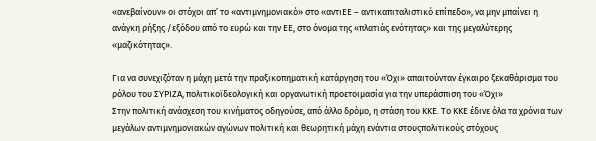«ανεβαίνουν» οι στόχοι απ’ το «αντιμνημονιακό» στο «αντιΕΕ – αντικαπιταλιστικό επίπεδο», να μην μπαίνει η ανάγκη ρήξης /εξόδου από το ευρώ και την ΕΕ, στο όνομα της «πλατιάς ενότητας» και της μεγαλύτερης «μαζικότητας».

Για να συνεχιζόταν η μάχη μετά την πραξικοπηματική κατάργηση του «Όχι» απαιτούνταν έγκαιρο ξεκαθάρισμα του ρόλου του ΣΥΡΙΖΑ, πολιτικοϊδεολογική και οργανωτική προετοιμασία για την υπεράσπιση του «Όχι»
Στην πολιτική ανάσχεση του κινήματος οδηγούσε, από άλλο δρόμο, η στάση του ΚΚΕ. Το ΚΚΕ έδινε όλα τα χρόνια των μεγάλων αντιμνημονιακών αγώνων πολιτική και θεωρητική μάχη ενάντια στουςπολιτικούς στόχους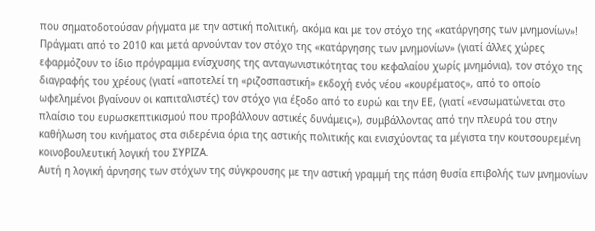που σηματοδοτούσαν ρήγματα με την αστική πολιτική, ακόμα και με τον στόχο της «κατάργησης των μνημονίων»! Πράγματι από το 2010 και μετά αρνούνταν τον στόχο της «κατάργησης των μνημονίων» (γιατί άλλες χώρες εφαρμόζουν το ίδιο πρόγραμμα ενίσχυσης της ανταγωνιστικότητας του κεφαλαίου χωρίς μνημόνια), τον στόχο της διαγραφής του χρέους (γιατί «αποτελεί τη «ριζοσπαστική» εκδοχή ενός νέου «κουρέματος», από το οποίο ωφελημένοι βγαίνουν οι καπιταλιστές) τον στόχο για έξοδο από το ευρώ και την ΕΕ, (γιατί «ενσωματώνεται στο πλαίσιο του ευρωσκεπτικισμού που προβάλλουν αστικές δυνάμεις»), συμβάλλοντας από την πλευρά του στην καθήλωση του κινήματος στα σιδερένια όρια της αστικής πολιτικής και ενισχύοντας τα μέγιστα την κουτσουρεμένη κοινοβουλευτική λογική του ΣΥΡΙΖΑ.
Αυτή η λογική άρνησης των στόχων της σύγκρουσης με την αστική γραμμή της πάση θυσία επιβολής των μνημονίων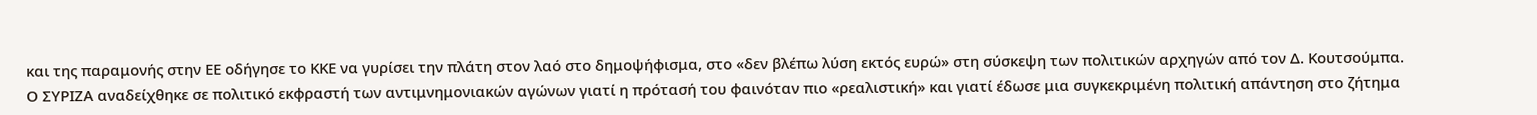και της παραμονής στην ΕΕ οδήγησε το ΚΚΕ να γυρίσει την πλάτη στον λαό στο δημοψήφισμα, στο «δεν βλέπω λύση εκτός ευρώ» στη σύσκεψη των πολιτικών αρχηγών από τον Δ. Κουτσούμπα.
Ο ΣΥΡΙΖΑ αναδείχθηκε σε πολιτικό εκφραστή των αντιμνημονιακών αγώνων γιατί η πρότασή του φαινόταν πιο «ρεαλιστική» και γιατί έδωσε μια συγκεκριμένη πολιτική απάντηση στο ζήτημα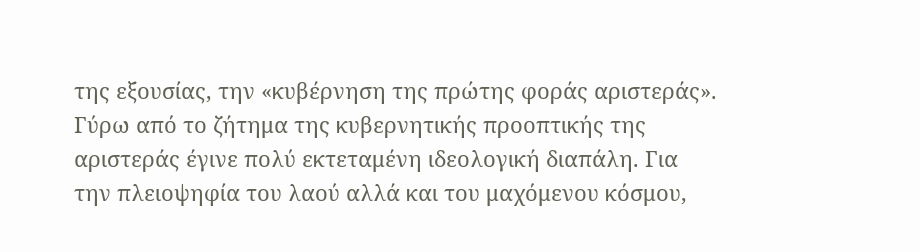της εξουσίας, την «κυβέρνηση της πρώτης φοράς αριστεράς».
Γύρω από το ζήτημα της κυβερνητικής προοπτικής της αριστεράς έγινε πολύ εκτεταμένη ιδεολογική διαπάλη. Για την πλειοψηφία του λαού αλλά και του μαχόμενου κόσμου,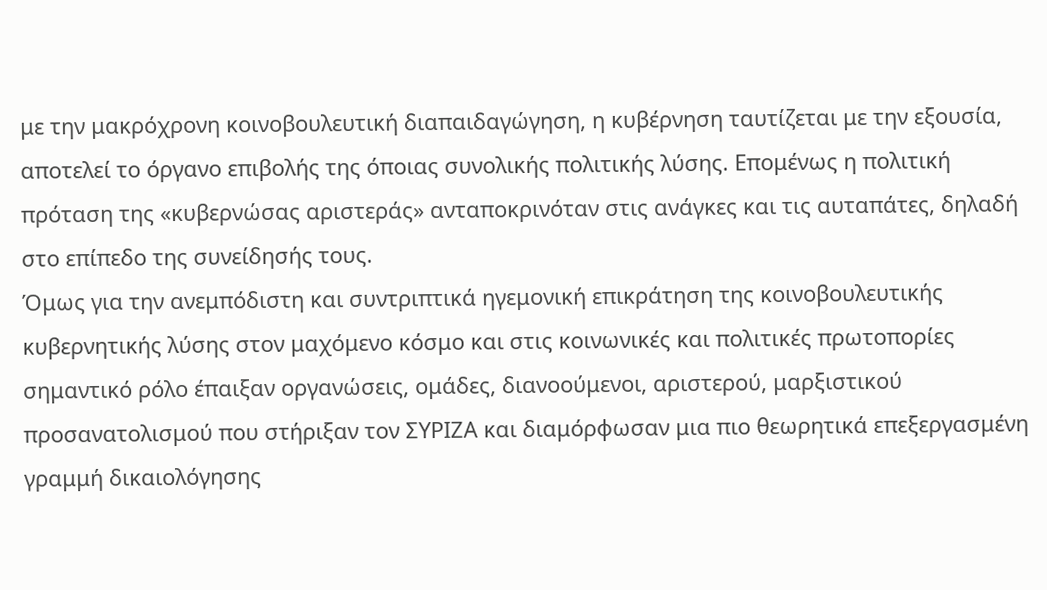με την μακρόχρονη κοινοβουλευτική διαπαιδαγώγηση, η κυβέρνηση ταυτίζεται με την εξουσία, αποτελεί το όργανο επιβολής της όποιας συνολικής πολιτικής λύσης. Επομένως η πολιτική πρόταση της «κυβερνώσας αριστεράς» ανταποκρινόταν στις ανάγκες και τις αυταπάτες, δηλαδή στο επίπεδο της συνείδησής τους.
Όμως για την ανεμπόδιστη και συντριπτικά ηγεμονική επικράτηση της κοινοβουλευτικής κυβερνητικής λύσης στον μαχόμενο κόσμο και στις κοινωνικές και πολιτικές πρωτοπορίες σημαντικό ρόλο έπαιξαν οργανώσεις, ομάδες, διανοούμενοι, αριστερού, μαρξιστικού προσανατολισμού που στήριξαν τον ΣΥΡΙΖΑ και διαμόρφωσαν μια πιο θεωρητικά επεξεργασμένη γραμμή δικαιολόγησης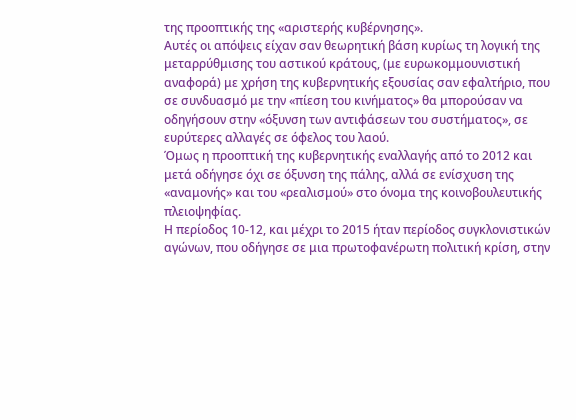της προοπτικής της «αριστερής κυβέρνησης».
Αυτές οι απόψεις είχαν σαν θεωρητική βάση κυρίως τη λογική της μεταρρύθμισης του αστικού κράτους, (με ευρωκομμουνιστική αναφορά) με χρήση της κυβερνητικής εξουσίας σαν εφαλτήριο, που σε συνδυασμό με την «πίεση του κινήματος» θα μπορούσαν να οδηγήσουν στην «όξυνση των αντιφάσεων του συστήματος», σε ευρύτερες αλλαγές σε όφελος του λαού.
Όμως η προοπτική της κυβερνητικής εναλλαγής από το 2012 και μετά οδήγησε όχι σε όξυνση της πάλης, αλλά σε ενίσχυση της «αναμονής» και του «ρεαλισμού» στο όνομα της κοινοβουλευτικής πλειοψηφίας.
Η περίοδος 10-12, και μέχρι το 2015 ήταν περίοδος συγκλονιστικών αγώνων, που οδήγησε σε μια πρωτοφανέρωτη πολιτική κρίση, στην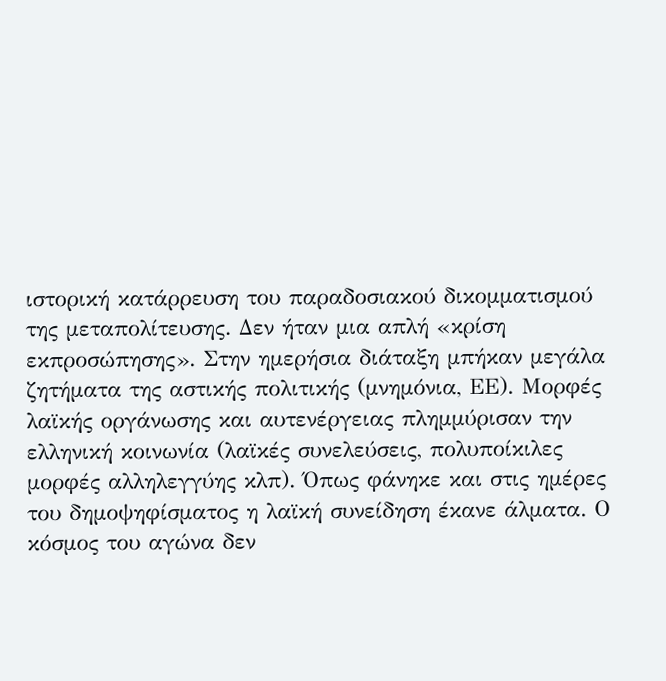ιστορική κατάρρευση του παραδοσιακού δικομματισμού της μεταπολίτευσης. Δεν ήταν μια απλή «κρίση εκπροσώπησης». Στην ημερήσια διάταξη μπήκαν μεγάλα ζητήματα της αστικής πολιτικής (μνημόνια, ΕΕ). Μορφές λαϊκής οργάνωσης και αυτενέργειας πλημμύρισαν την ελληνική κοινωνία (λαϊκές συνελεύσεις, πολυποίκιλες μορφές αλληλεγγύης κλπ). Όπως φάνηκε και στις ημέρες του δημοψηφίσματος η λαϊκή συνείδηση έκανε άλματα. Ο κόσμος του αγώνα δεν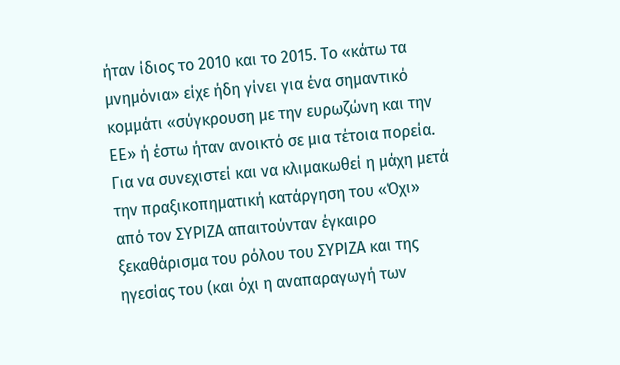ήταν ίδιος το 2010 και το 2015. Το «κάτω τα μνημόνια» είχε ήδη γίνει για ένα σημαντικό κομμάτι «σύγκρουση με την ευρωζώνη και την ΕΕ» ή έστω ήταν ανοικτό σε μια τέτοια πορεία.
Για να συνεχιστεί και να κλιμακωθεί η μάχη μετά την πραξικοπηματική κατάργηση του «Όχι» από τον ΣΥΡΙΖΑ απαιτούνταν έγκαιρο ξεκαθάρισμα του ρόλου του ΣΥΡΙΖΑ και της ηγεσίας του (και όχι η αναπαραγωγή των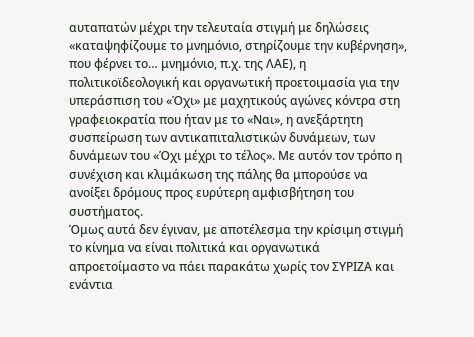αυταπατών μέχρι την τελευταία στιγμή με δηλώσεις «καταψηφίζουμε το μνημόνιο, στηρίζουμε την κυβέρνηση», που φέρνει το… μνημόνιο, π.χ. της ΛΑΕ), η πολιτικοϊδεολογική και οργανωτική προετοιμασία για την υπεράσπιση του «Όχι» με μαχητικούς αγώνες κόντρα στη γραφειοκρατία που ήταν με το «Ναι», η ανεξάρτητη συσπείρωση των αντικαπιταλιστικών δυνάμεων, των δυνάμεων του «Όχι μέχρι το τέλος». Με αυτόν τον τρόπο η συνέχιση και κλιμάκωση της πάλης θα μπορούσε να ανοίξει δρόμους προς ευρύτερη αμφισβήτηση του συστήματος.
Όμως αυτά δεν έγιναν, με αποτέλεσμα την κρίσιμη στιγμή το κίνημα να είναι πολιτικά και οργανωτικά απροετοίμαστο να πάει παρακάτω χωρίς τον ΣΥΡΙΖΑ και ενάντια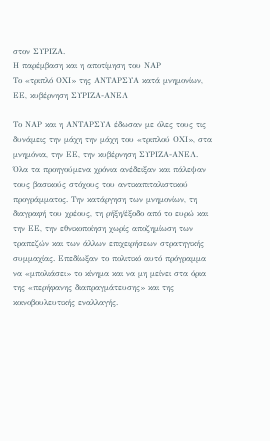στον ΣΥΡΙΖΑ.
Η παρέμβαση και η αποτίμηση του ΝΑΡ
Το «τριπλό ΟΧΙ» της ΑΝΤΑΡΣΥΑ κατά μνημονίων, ΕΕ, κυβέρνηση ΣΥΡΙΖΑ-ΑΝΕΛ

Το ΝΑΡ και η ΑΝΤΑΡΣΥΑ έδωσαν με όλες τους τις δυνάμεις την μάχη την μάχη του «τριπλού ΟΧΙ», στα μνημόνια, την ΕΕ, την κυβέρνηση ΣΥΡΙΖΑ-ΑΝΕΛ. Όλα τα προηγούμενα χρόνια ανέδειξαν και πάλεψαν τους βασικούς στόχους του αντικαπιταλιστικού προγράμματος. Την κατάργηση των μνημονίων, τη διαγραφή του χρέους, τη ρήξη/έξοδο από το ευρώ και την ΕΕ, την εθνικοποίηση χωρίς αποζημίωση των τραπεζών και των άλλων επιχειρήσεων στρατηγικής συμμαχίας. Επεδίωξαν το πολιτικό αυτό πρόγραμμα να «μπολιάσει» το κίνημα και να μη μείνει στα όρια της «περήφανης διαπραγμάτευσης» και της κοινοβουλευτικής εναλλαγής.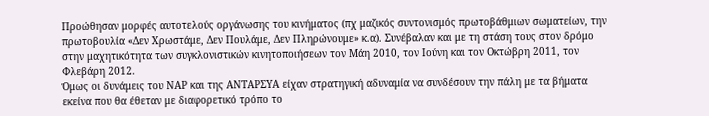Προώθησαν μορφές αυτοτελούς οργάνωσης του κινήματος (πχ μαζικός συντονισμός πρωτοβάθμιων σωματείων, την πρωτοβουλία «Δεν Χρωστάμε, Δεν Πουλάμε, Δεν Πληρώνουμε» κ.α). Συνέβαλαν και με τη στάση τους στον δρόμο στην μαχητικότητα των συγκλονιστικών κινητοποιήσεων τον Μάη 2010, τον Ιούνη και τον Οκτώβρη 2011, τον Φλεβάρη 2012.
Όμως οι δυνάμεις του ΝΑΡ και της ΑΝΤΑΡΣΥΑ είχαν στρατηγική αδυναμία να συνδέσουν την πάλη με τα βήματα εκείνα που θα έθεταν με διαφορετικό τρόπο το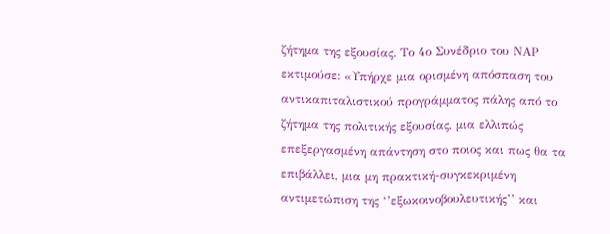ζήτημα της εξουσίας. Το 4ο Συνέδριο του ΝΑΡ εκτιμούσε: «Υπήρχε μια ορισμένη απόσπαση του αντικαπιταλιστικού προγράμματος πάλης από το ζήτημα της πολιτικής εξουσίας, μια ελλιπώς επεξεργασμένη απάντηση στο ποιος και πως θα τα επιβάλλει, μια μη πρακτική-συγκεκριμένη αντιμετώπιση της ‘’εξωκοινοβουλευτικής’’ και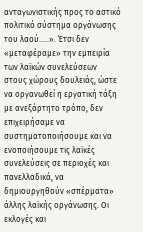ανταγωνιστικής προς το αστικό πολιτικό σύστημα οργάνωσης του λαού..…». Έτσι δεν «μεταφέραμε» την εμπειρία των λαϊκών συνελεύσεων στους χώρους δουλειάς, ώστε να οργανωθεί η εργατική τάξη με ανεξάρτητο τρόπο, δεν επιχειρήσαμε να συστηματοποιήσουμε και να ενοποιήσουμε τις λαϊκές συνελεύσεις σε περιοχές και πανελλαδικά, να δημιουργηθούν «σπέρματα» άλλης λαϊκής οργάνωσης. Οι εκλογές και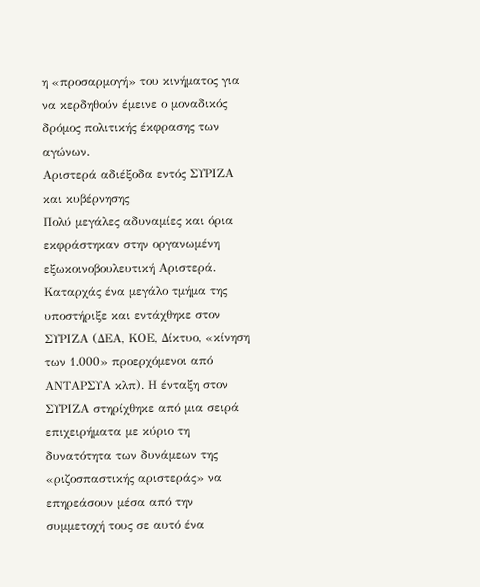η «προσαρμογή» του κινήματος για να κερδηθούν έμεινε ο μοναδικός δρόμος πολιτικής έκφρασης των αγώνων.
Αριστερά αδιέξοδα εντός ΣΥΡΙΖΑ και κυβέρνησης
Πολύ μεγάλες αδυναμίες και όρια εκφράστηκαν στην οργανωμένη εξωκοινοβουλευτική Αριστερά. Καταρχάς ένα μεγάλο τμήμα της υποστήριξε και εντάχθηκε στον ΣΥΡΙΖΑ (ΔΕΑ, ΚΟΕ, Δίκτυο, «κίνηση των 1.000» προερχόμενοι από ΑΝΤΑΡΣΥΑ κλπ). Η ένταξη στον ΣΥΡΙΖΑ στηρίχθηκε από μια σειρά επιχειρήματα με κύριο τη δυνατότητα των δυνάμεων της «ριζοσπαστικής αριστεράς» να επηρεάσουν μέσα από την συμμετοχή τους σε αυτό ένα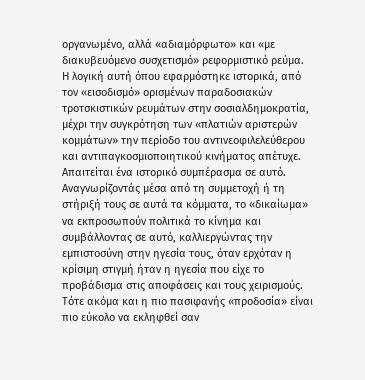οργανωμένο, αλλά «αδιαμόρφωτο» και «με διακυβευόμενο συσχετισμό» ρεφορμιστικό ρεύμα.
Η λογική αυτή όπου εφαρμόστηκε ιστορικά, από τον «εισοδισμό» ορισμένων παραδοσιακών τροτσκιστικών ρευμάτων στην σοσιαλδημοκρατία, μέχρι την συγκρότηση των «πλατιών αριστερών κομμάτων» την περίοδο του αντινεοφιλελεύθερου και αντιπαγκοσμιοποιητικού κινήματος απέτυχε. Απαιτείται ένα ιστορικό συμπέρασμα σε αυτό.
Αναγνωρίζοντάς μέσα από τη συμμετοχή ή τη στήριξή τους σε αυτά τα κόμματα, το «δικαίωμα» να εκπροσωπούν πολιτικά το κίνημα και συμβάλλοντας σε αυτό, καλλιεργώντας την εμπιστοσύνη στην ηγεσία τους, όταν ερχόταν η κρίσιμη στιγμή ήταν η ηγεσία που είχε το προβάδισμα στις αποφάσεις και τους χειρισμούς. Τότε ακόμα και η πιο πασιφανής «προδοσία» είναι πιο εύκολο να εκληφθεί σαν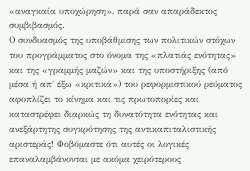«αναγκαία υποχώρηση», παρά σαν απαράδεκτος συμβιβασμός.
Ο συνδυασμός της υποβάθμισης των πολιτικών στόχων του προγράμματος στο όνομα της «πλατιάς ενότητας» και της «γραμμής μαζών» και της υποστήριξης (από μέσα ή απ΄ έξω «κριτικά») του ρεφορμιστικού ρεύματος αφοπλίζει το κίνημα και τις πρωτοπορίες και καταστρέφει διαρκώς τη δυνατότητα ενότητας και ανεξάρτητης συγκρότησης της αντικαπιταλιστικής αριστεράς! Φοβόμαστε ότι αυτές οι λογικές επαναλαμβάνονται με ακόμα χειρότερους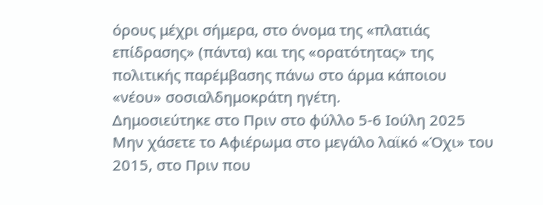όρους μέχρι σήμερα, στο όνομα της «πλατιάς επίδρασης» (πάντα) και της «ορατότητας» της πολιτικής παρέμβασης πάνω στο άρμα κάποιου «νέου» σοσιαλδημοκράτη ηγέτη.
Δημοσιεύτηκε στο Πριν στο φύλλο 5-6 Ιούλη 2025
Μην χάσετε το Αφιέρωμα στο μεγάλο λαϊκό «Όχι» του 2015, στο Πριν που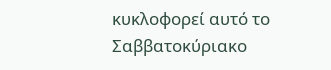κυκλοφορεί αυτό το Σαββατοκύριακο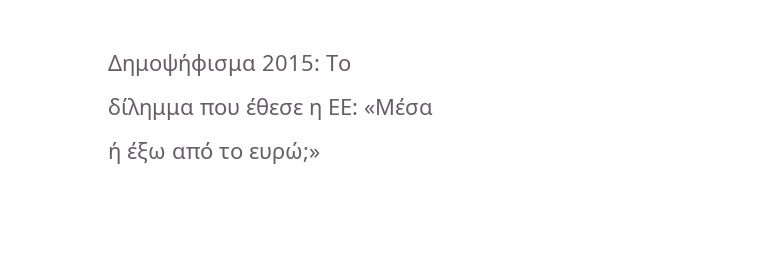Δημοψήφισμα 2015: Το δίλημμα που έθεσε η ΕΕ: «Μέσα ή έξω από το ευρώ;»